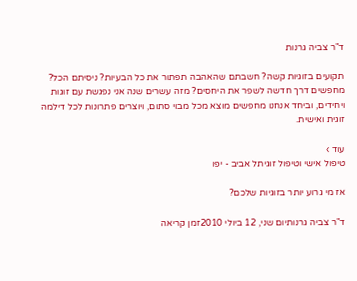ד"ר צביה גרנות

תקועים בזוגיות קשה? חשבתם שהאהבה תפתור את כל הבעיות? ניסיתם הכל? מחפשים דרך חדשה לשפר את היחסים? מזה עשרים שנה אני נפגשת עם זוגות ויחידים, וביחד אנחנו מחפשים מוצא מכל מבוי סתום, ויוצרים פתרונות לכל דילמה זוגית ואישית.

עוד ›
טיפול אישי וטיפול זוגיתל אביב - יפו

אז מי גרוע יותר בזוגיות שלכם?

ד"ר צביה גרנותיום שני, 12 ביולי 2010זמן קריאה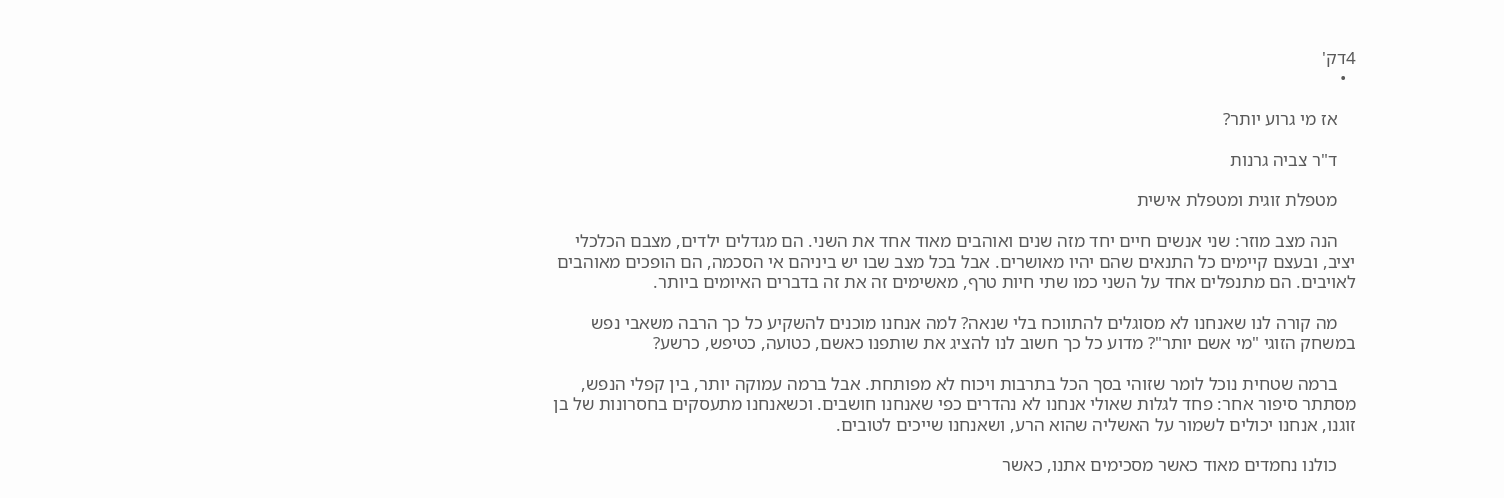4דק'
  •

    אז מי גרוע יותר?

    ד"ר צביה גרנות

    מטפלת זוגית ומטפלת אישית

    הנה מצב מוזר: שני אנשים חיים יחד מזה שנים ואוהבים מאוד אחד את השני. הם מגדלים ילדים, מצבם הכלכלי יציב, ובעצם קיימים כל התנאים שהם יהיו מאושרים. אבל בכל מצב שבו יש ביניהם אי הסכמה, הם הופכים מאוהבים לאויבים. הם מתנפלים אחד על השני כמו שתי חיות טרף, מאשימים זה את זה בדברים האיומים ביותר.

    מה קורה לנו שאנחנו לא מסוגלים להתווכח בלי שנאה? למה אנחנו מוכנים להשקיע כל כך הרבה משאבי נפש במשחק הזוגי "מי אשם יותר"? מדוע כל כך חשוב לנו להציג את שותפנו כאשם, כטועה, כטיפש, כרשע?

    ברמה שטחית נוכל לומר שזוהי בסך הכל בתרבות ויכוח לא מפותחת. אבל ברמה עמוקה יותר, בין קפלי הנפש, מסתתר סיפור אחר: פחד לגלות שאולי אנחנו לא נהדרים כפי שאנחנו חושבים. וכשאנחנו מתעסקים בחסרונות של בן זוגנו, אנחנו יכולים לשמור על האשליה שהוא הרע, ושאנחנו שייכים לטובים.

    כולנו נחמדים מאוד כאשר מסכימים אתנו, כאשר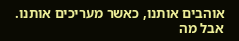אוהבים אותנו, כאשר מעריכים אותנו. אבל מה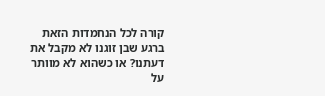קורה לכל הנחמדות הזאת ברגע שבן זוגנו לא מקבל את דעתנו? או כשהוא לא מוותר על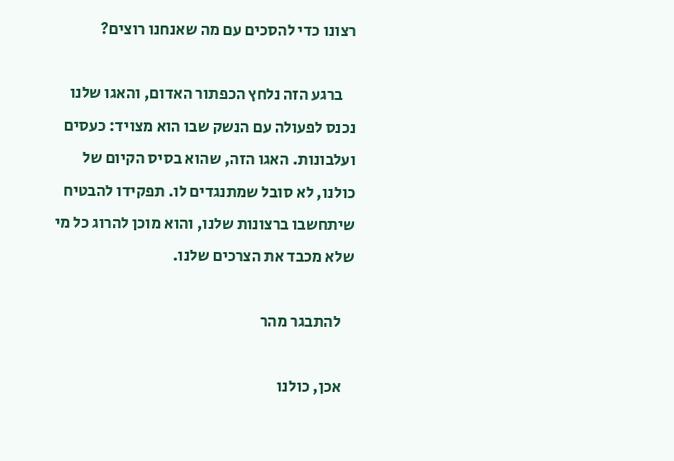רצונו כדי להסכים עם מה שאנחנו רוצים?

    ברגע הזה נלחץ הכפתור האדום, והאגו שלנו נכנס לפעולה עם הנשק שבו הוא מצויד: כעסים ועלבונות. האגו הזה, שהוא בסיס הקיום של כולנו, לא סובל שמתנגדים לו. תפקידו להבטיח שיתחשבו ברצונות שלנו, והוא מוכן להרוג כל מי שלא מכבד את הצרכים שלנו.

    להתבגר מהר

    אכן, כולנו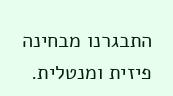התבגרנו מבחינה פיזית ומנטלית.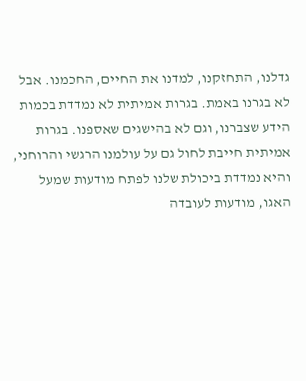גדלנו, התחזקנו, למדנו את החיים, החכמנו. אבל לא בגרנו באמת. בגרות אמיתית לא נמדדת בכמות הידע שצברנו, וגם לא בהישגים שאספנו. בגרות אמיתית חייבת לחול גם על עולמנו הרגשי והרוחני, והיא נמדדת ביכולת שלנו לפתח מודעות שמעל האגו, מודעות לעובדה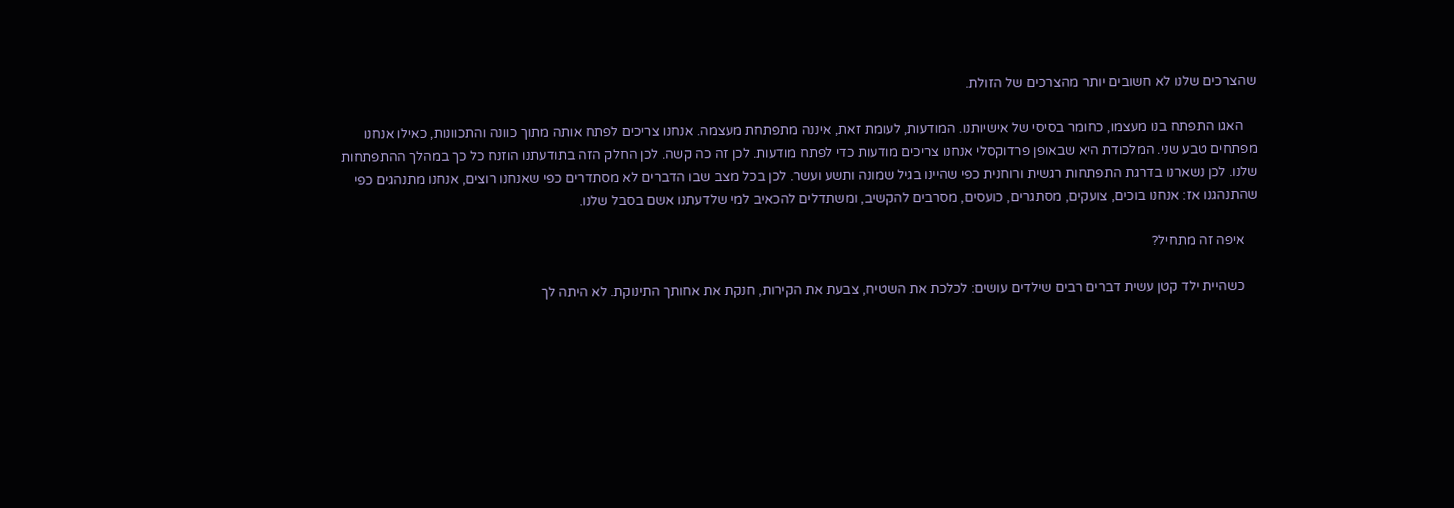שהצרכים שלנו לא חשובים יותר מהצרכים של הזולת.

    האגו התפתח בנו מעצמו, כחומר בסיסי של אישיותנו. המודעות, לעומת זאת, איננה מתפתחת מעצמה. אנחנו צריכים לפתח אותה מתוך כוונה והתכוונות, כאילו אנחנו מפתחים טבע שני. המלכודת היא שבאופן פרדוקסלי אנחנו צריכים מודעות כדי לפתח מודעות. לכן זה כה קשה. לכן החלק הזה בתודעתנו הוזנח כל כך במהלך ההתפתחות שלנו. לכן נשארנו בדרגת התפתחות רגשית ורוחנית כפי שהיינו בגיל שמונה ותשע ועשר. לכן בכל מצב שבו הדברים לא מסתדרים כפי שאנחנו רוצים, אנחנו מתנהגים כפי שהתנהגנו אז: אנחנו בוכים, צועקים, מסתגרים, כועסים, מסרבים להקשיב, ומשתדלים להכאיב למי שלדעתנו אשם בסבל שלנו.

    איפה זה מתחיל?

    כשהיית ילד קטן עשית דברים רבים שילדים עושים: לכלכת את השטיח, צבעת את הקירות, חנקת את אחותך התינוקת. לא היתה לך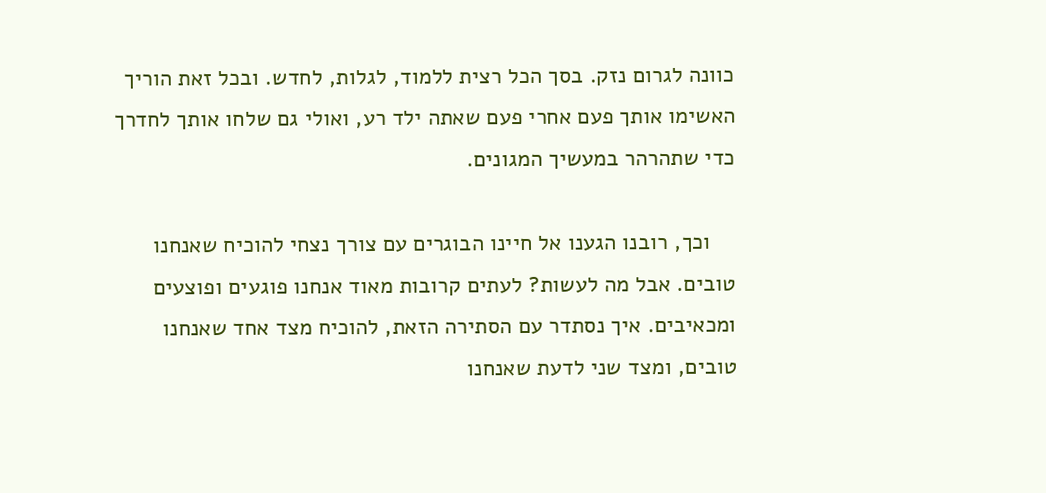כוונה לגרום נזק. בסך הכל רצית ללמוד, לגלות, לחדש. ובכל זאת הוריך האשימו אותך פעם אחרי פעם שאתה ילד רע, ואולי גם שלחו אותך לחדרך כדי שתהרהר במעשיך המגונים.

    וכך, רובנו הגענו אל חיינו הבוגרים עם צורך נצחי להוכיח שאנחנו טובים. אבל מה לעשות? לעתים קרובות מאוד אנחנו פוגעים ופוצעים ומכאיבים. איך נסתדר עם הסתירה הזאת, להוכיח מצד אחד שאנחנו טובים, ומצד שני לדעת שאנחנו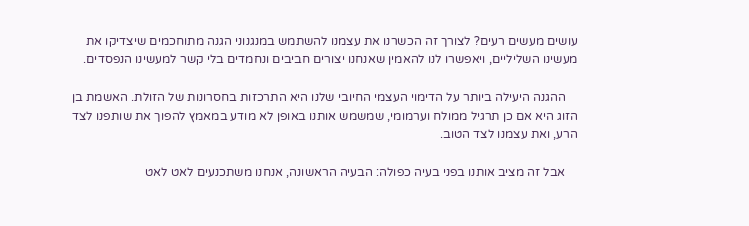עושים מעשים רעים? לצורך זה הכשרנו את עצמנו להשתמש במנגנוני הגנה מתוחכמים שיצדיקו את מעשינו השליליים, ויאפשרו לנו להאמין שאנחנו יצורים חביבים ונחמדים בלי קשר למעשינו הנפסדים.

    ההגנה היעילה ביותר על הדימוי העצמי החיובי שלנו היא התרכזות בחסרונות של הזולת. האשמת בן הזוג היא אם כן תרגיל ממולח וערמומי, שמשמש אותנו באופן לא מודע במאמץ להפוך את שותפנו לצד הרע, ואת עצמנו לצד הטוב.

    אבל זה מציב אותנו בפני בעיה כפולה: הבעיה הראשונה, אנחנו משתכנעים לאט לאט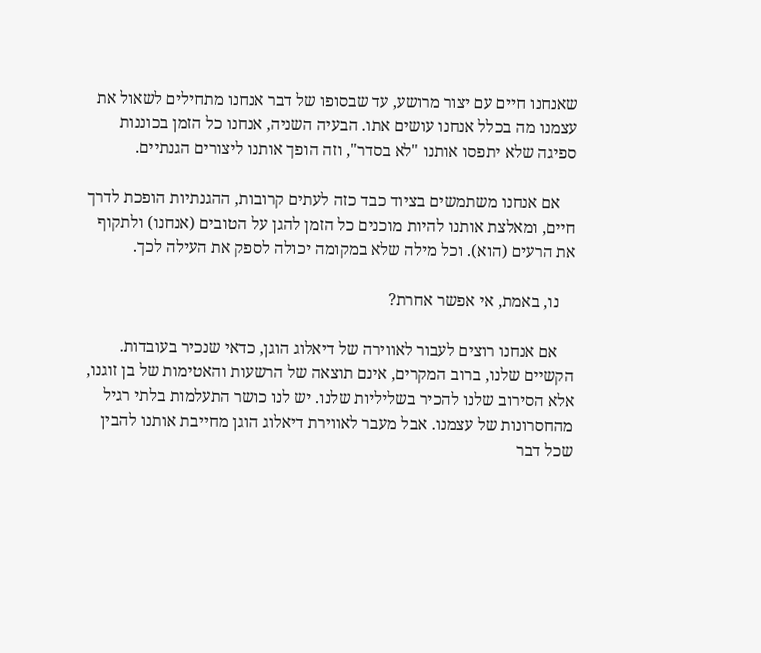שאנחנו חיים עם יצור מרושע, עד שבסופו של דבר אנחנו מתחילים לשאול את עצמנו מה בכלל אנחנו עושים אתו. הבעיה השניה, אנחנו כל הזמן בכוננות ספיגה שלא יתפסו אותנו "לא בסדר", וזה הופך אותנו ליצורים הגנתיים.

    אם אנחנו משתמשים בציוד כבד כזה לעתים קרובות, ההגנתיות הופכת לדרך חיים, ומאלצת אותנו להיות מוכנים כל הזמן להגן על הטובים (אנחנו) ולתקוף את הרעים (הוא). וכל מילה שלא במקומה יכולה לספק את העילה לכך.

    נו, באמת, אי אפשר אחרת?

    אם אנחנו רוצים לעבור לאווירה של דיאלוג הוגן, כדאי שנכיר בעובדות. הקשיים שלנו, ברוב המקרים, אינם תוצאה של הרשעות והאטימות של בן זוגנו, אלא הסירוב שלנו להכיר בשליליות שלנו. יש לנו כושר התעלמות בלתי רגיל מהחסרונות של עצמנו. אבל מעבר לאווירת דיאלוג הוגן מחייבת אותנו להבין שכל דבר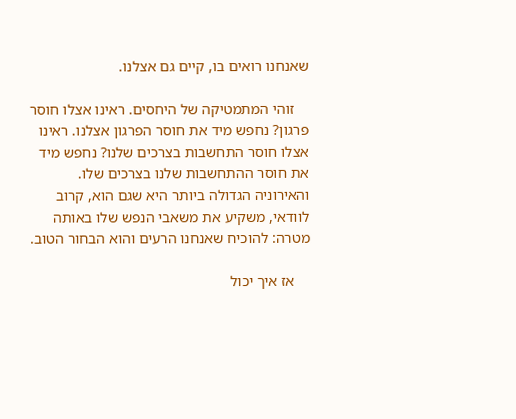שאנחנו רואים בו, קיים גם אצלנו.

    זוהי המתמטיקה של היחסים. ראינו אצלו חוסר פרגון? נחפש מיד את חוסר הפרגון אצלנו. ראינו אצלו חוסר התחשבות בצרכים שלנו? נחפש מיד את חוסר ההתחשבות שלנו בצרכים שלו. והאירוניה הגדולה ביותר היא שגם הוא, קרוב לוודאי, משקיע את משאבי הנפש שלו באותה מטרה: להוכיח שאנחנו הרעים והוא הבחור הטוב.

    אז איך יכול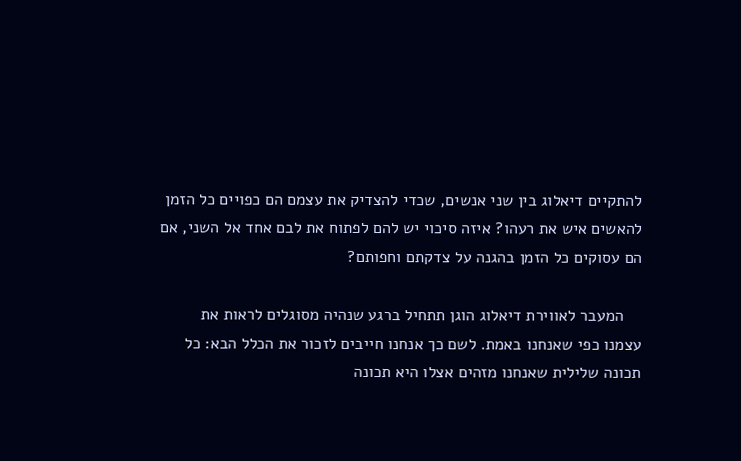להתקיים דיאלוג בין שני אנשים, שכדי להצדיק את עצמם הם כפויים כל הזמן להאשים איש את רעהו? איזה סיכוי יש להם לפתוח את לבם אחד אל השני, אם הם עסוקים כל הזמן בהגנה על צדקתם וחפותם?

    המעבר לאווירת דיאלוג הוגן תתחיל ברגע שנהיה מסוגלים לראות את עצמנו כפי שאנחנו באמת. לשם כך אנחנו חייבים לזכור את הכלל הבא: כל תכונה שלילית שאנחנו מזהים אצלו היא תכונה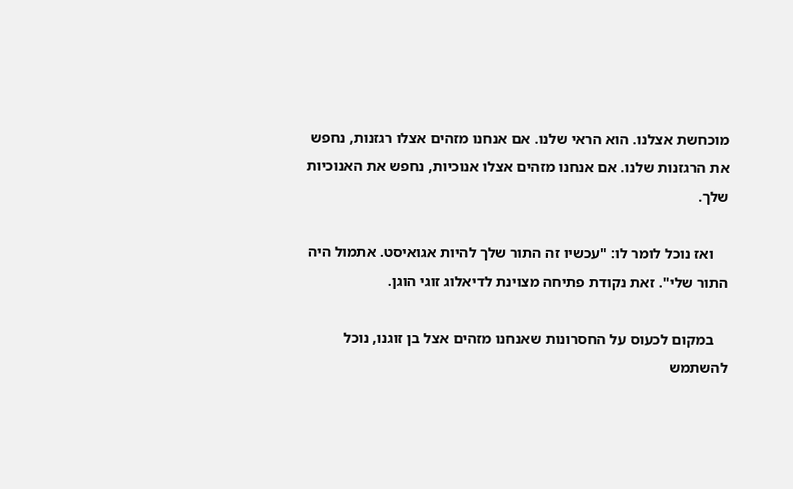מוכחשת אצלנו. הוא הראי שלנו. אם אנחנו מזהים אצלו רגזנות, נחפש את הרגזנות שלנו. אם אנחנו מזהים אצלו אנוכיות, נחפש את האנוכיות שלך.

    ואז נוכל לומר לו: "עכשיו זה התור שלך להיות אגואיסט. אתמול היה התור שלי". זאת נקודת פתיחה מצוינת לדיאלוג זוגי הוגן.

    במקום לכעוס על החסרונות שאנחנו מזהים אצל בן זוגנו, נוכל להשתמש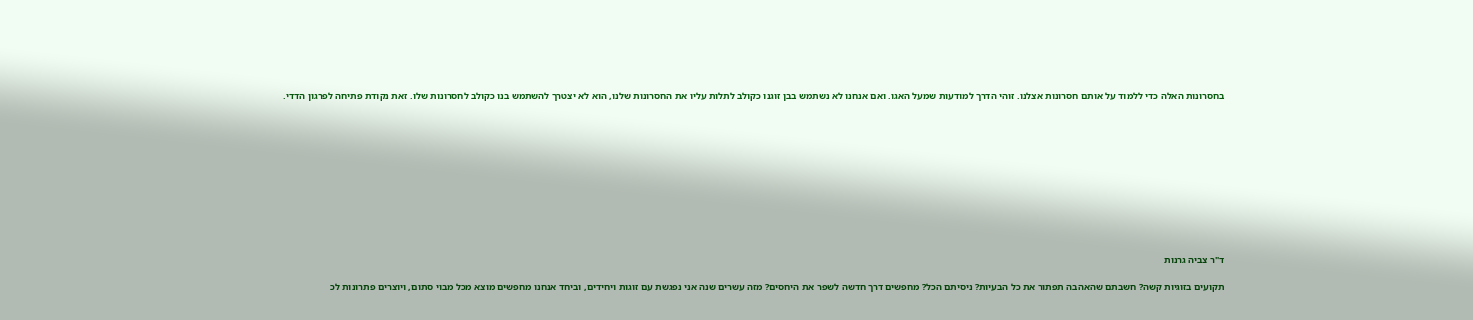בחסרונות האלה כדי ללמוד על אותם חסרונות אצלנו. זוהי הדרך למודעות שמעל האגו. ואם אנחנו לא נשתמש בבן זוגנו כקולב לתלות עליו את החסרונות שלנו, הוא לא יצטרך להשתמש בנו כקולב לחסרונות שלו. זאת נקודת פתיחה לפרגון הדדי.











ד"ר צביה גרנות

תקועים בזוגיות קשה? חשבתם שהאהבה תפתור את כל הבעיות? ניסיתם הכל? מחפשים דרך חדשה לשפר את היחסים? מזה עשרים שנה אני נפגשת עם זוגות ויחידים, וביחד אנחנו מחפשים מוצא מכל מבוי סתום, ויוצרים פתרונות לכ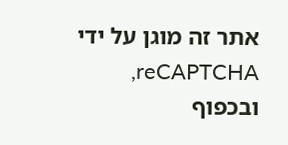אתר זה מוגן על ידי reCAPTCHA, ובכפוף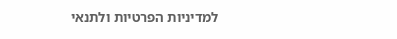למדיניות הפרטיות ולתנאי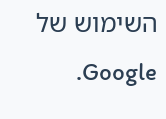השימוש של Google.